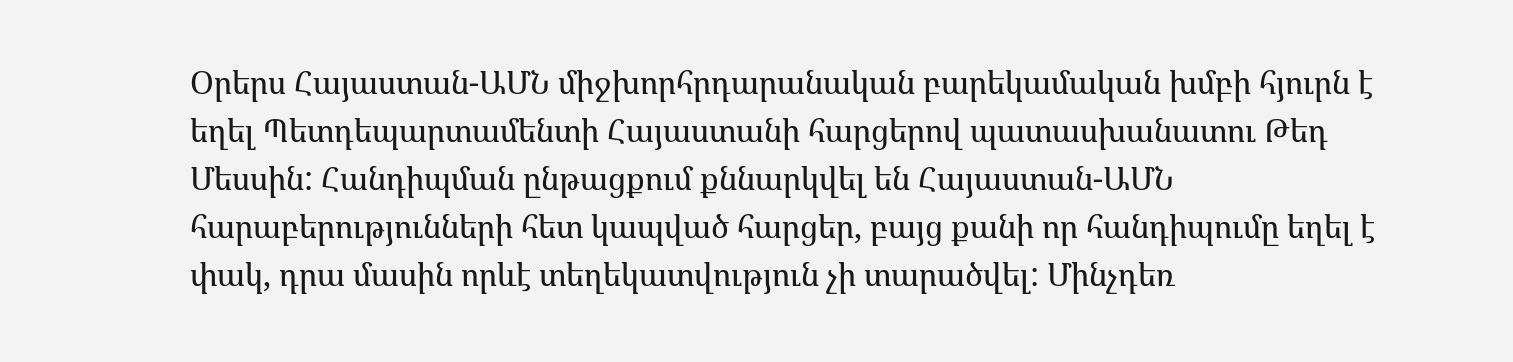Օրերս Հայաստան-ԱՄՆ միջխորհրդարանական բարեկամական խմբի հյուրն է եղել Պետդեպարտամենտի Հայաստանի հարցերով պատասխանատու Թեդ Մեսսին: Հանդիպման ընթացքում քննարկվել են Հայաստան-ԱՄՆ հարաբերությունների հետ կապված հարցեր, բայց քանի որ հանդիպումը եղել է փակ, դրա մասին որևէ տեղեկատվություն չի տարածվել: Մինչդեռ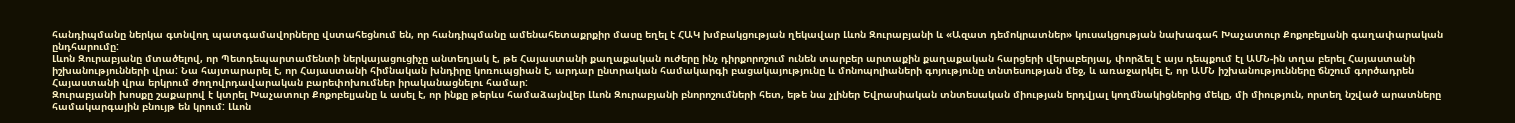հանդիպմանը ներկա գտնվող պատգամավորները վստահեցնում են, որ հանդիպմանը ամենահետաքրքիր մասը եղել է ՀԱԿ խմբակցության ղեկավար Լևոն Զուրաբյանի և «Ազատ դեմոկրատներ» կուսակցության նախագահ Խաչատուր Քոքոբելյանի գաղափարական ընդհարումը:
Լևոն Զուրաբյանը մտածելով, որ Պետդեպարտամենտի ներկայացուցիչը անտեղյակ է, թե Հայաստանի քաղաքական ուժերը ինչ դիրքորոշում ունեն տարբեր արտաքին քաղաքական հարցերի վերաբերյալ, փորձել է այս դեպքում էլ ԱՄՆ-ին տղա բերել Հայաստանի իշխանությունների վրա: Նա հայտարարել է, որ Հայաստանի հիմնական խնդիրը կոռուպցիան է, արդար ընտրական համակարգի բացակայությունը և մոնոպոլիաների գոյությունը տնտեսության մեջ, և առաջարկել է, որ ԱՄՆ իշխանությունները ճնշում գործադրեն Հայաստանի վրա երկրում ժողովրդավարական բարեփոխումներ իրականացնելու համար:
Զուրաբյանի խոսքը շաքարով է կտրել Խաչատուր Քոքոբելյանը և ասել է, որ ինքը թերևս համաձայնվեր Լևոն Զուրաբյանի բնորոշումների հետ, եթե նա չլիներ Եվրասիական տնտեսական միության երդվյալ կողմնակիցներից մեկը, մի միություն, որտեղ նշված արատները համակարգային բնույթ են կրում: Լևոն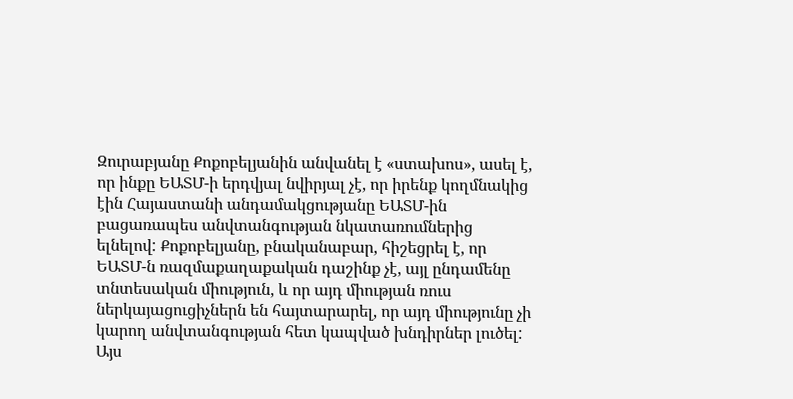Զուրաբյանը Քոքոբելյանին անվանել է «ստախոս», ասել է, որ ինքը ԵԱՏՄ-ի երդվյալ նվիրյալ չէ, որ իրենք կողմնակից էին Հայաստանի անդամակցությանը ԵԱՏՄ-ին բացառապես անվտանգության նկատառումներից ելնելով: Քոքոբելյանը, բնականաբար, հիշեցրել է, որ ԵԱՏՄ-ն ռազմաքաղաքական դաշինք չէ, այլ ընդամենը տնտեսական միություն, և որ այդ միության ռուս ներկայացուցիչներն են հայտարարել, որ այդ միությունը չի կարող անվտանգության հետ կապված խնդիրներ լուծել:
Այս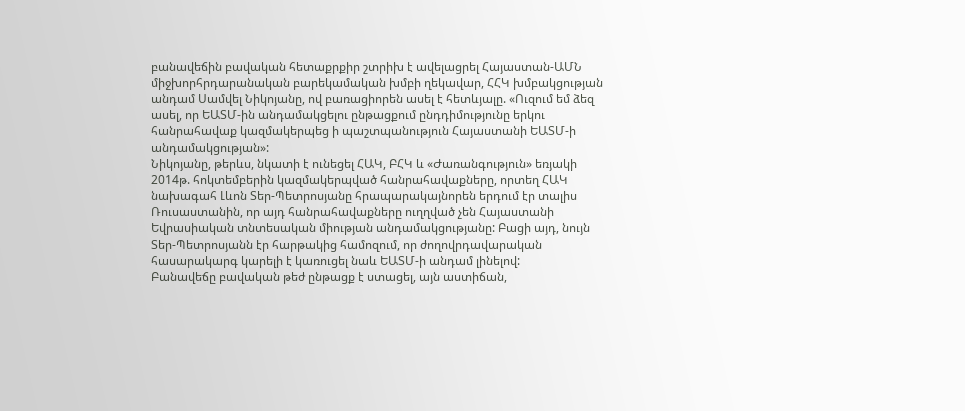բանավեճին բավական հետաքրքիր շտրիխ է ավելացրել Հայաստան-ԱՄՆ միջխորհրդարանական բարեկամական խմբի ղեկավար, ՀՀԿ խմբակցության անդամ Սամվել Նիկոյանը, ով բառացիորեն ասել է հետևյալը. «Ուզում եմ ձեզ ասել, որ ԵԱՏՄ-ին անդամակցելու ընթացքում ընդդիմությունը երկու հանրահավաք կազմակերպեց ի պաշտպանություն Հայաստանի ԵԱՏՄ-ի անդամակցության»:
Նիկոյանը, թերևս, նկատի է ունեցել ՀԱԿ, ԲՀԿ և «Ժառանգություն» եռյակի 2014թ. հոկտեմբերին կազմակերպված հանրահավաքները, որտեղ ՀԱԿ նախագահ Լևոն Տեր-Պետրոսյանը հրապարակայնորեն երդում էր տալիս Ռուսաստանին, որ այդ հանրահավաքները ուղղված չեն Հայաստանի Եվրասիական տնտեսական միության անդամակցությանը: Բացի այդ, նույն Տեր-Պետրոսյանն էր հարթակից համոզում, որ ժողովրդավարական հասարակարգ կարելի է կառուցել նաև ԵԱՏՄ-ի անդամ լինելով:
Բանավեճը բավական թեժ ընթացք է ստացել, այն աստիճան,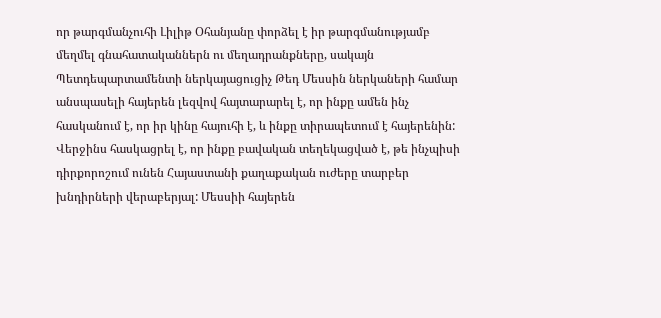որ թարգմանչուհի Լիլիթ Օհանյանը փորձել է իր թարգմանությամբ մեղմել գնահատականներն ու մեղադրանքները, սակայն Պետդեպարտամենտի ներկայացուցիչ Թեդ Մեսսին ներկաների համար անսպասելի հայերեն լեզվով հայտարարել է, որ ինքը ամեն ինչ հասկանում է, որ իր կինը հայուհի է, և ինքը տիրապետում է հայերենին: Վերջինս հասկացրել է, որ ինքը բավական տեղեկացված է, թե ինչպիսի դիրքորոշում ունեն Հայաստանի քաղաքական ուժերը տարբեր խնդիրների վերաբերյալ: Մեսսիի հայերեն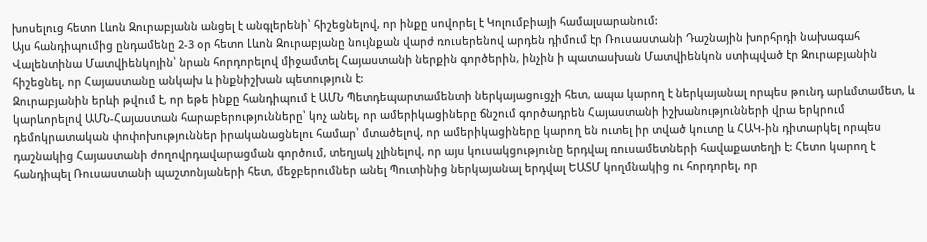խոսելուց հետո Լևոն Զուրաբյանն անցել է անգլերենի՝ հիշեցնելով, որ ինքը սովորել է Կոլումբիայի համալսարանում:
Այս հանդիպումից ընդամենը 2-3 օր հետո Լևոն Զուրաբյանը նույնքան վարժ ռուսերենով արդեն դիմում էր Ռուսաստանի Դաշնային խորհրդի նախագահ Վալենտինա Մատվիենկոյին՝ նրան հորդորելով միջամտել Հայաստանի ներքին գործերին, ինչին ի պատասխան Մատվիենկոն ստիպված էր Զուրաբյանին հիշեցնել, որ Հայաստանը անկախ և ինքնիշխան պետություն է:
Զուրաբյանին երևի թվում է, որ եթե ինքը հանդիպում է ԱՄՆ Պետդեպարտամենտի ներկայացուցչի հետ, ապա կարող է ներկայանալ որպես թունդ արևմտամետ, և կարևորելով ԱՄՆ-Հայաստան հարաբերությունները՝ կոչ անել, որ ամերիկացիները ճնշում գործադրեն Հայաստանի իշխանությունների վրա երկրում դեմոկրատական փոփոխություններ իրականացնելու համար՝ մտածելով, որ ամերիկացիները կարող են ուտել իր տված կուտը և ՀԱԿ-ին դիտարկել որպես դաշնակից Հայաստանի ժողովրդավարացման գործում, տեղյակ չլինելով, որ այս կուսակցությունը երդվալ ռուսամետների հավաքատեղի է: Հետո կարող է հանդիպել Ռուսաստանի պաշտոնյաների հետ, մեջբերումներ անել Պուտինից ներկայանալ երդվալ ԵԱՏՄ կողմնակից ու հորդորել, որ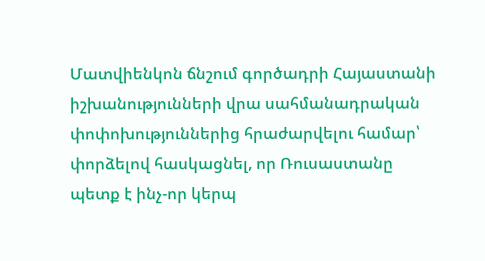Մատվիենկոն ճնշում գործադրի Հայաստանի իշխանությունների վրա սահմանադրական փոփոխություններից հրաժարվելու համար՝ փորձելով հասկացնել, որ Ռուսաստանը պետք է ինչ-որ կերպ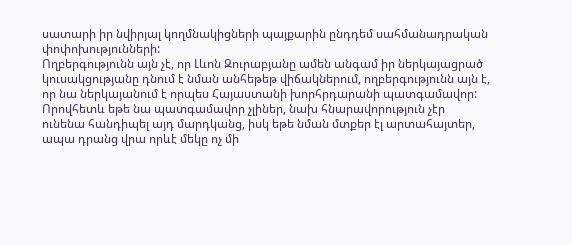սատարի իր նվիրյալ կողմնակիցների պայքարին ընդդեմ սահմանադրական փոփոխությունների:
Ողբերգությունն այն չէ, որ Լևոն Զուրաբյանը ամեն անգամ իր ներկայացրած կուսակցությանը դնում է նման անհեթեթ վիճակներում, ողբերգությունն այն է, որ նա ներկայանում է որպես Հայաստանի խորհրդարանի պատգամավոր: Որովհետև եթե նա պատգամավոր չլիներ, նախ հնարավորություն չէր ունենա հանդիպել այդ մարդկանց, իսկ եթե նման մտքեր էլ արտահայտեր, ապա դրանց վրա որևէ մեկը ոչ մի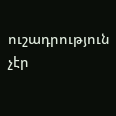ուշադրություն չէր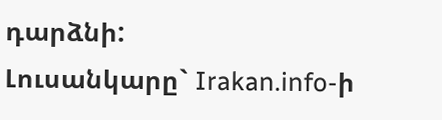դարձնի:
Լուսանկարը` Irakan.info-ի